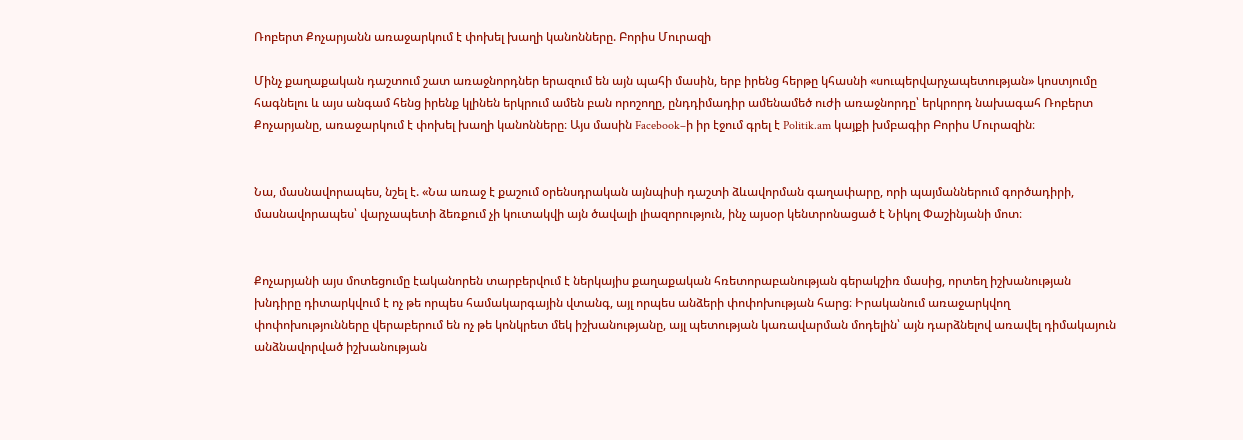Ռոբերտ Քոչարյանն առաջարկում է փոխել խաղի կանոնները. Բորիս Մուրազի

Մինչ քաղաքական դաշտում շատ առաջնորդներ երազում են այն պահի մասին, երբ իրենց հերթը կհասնի «սուպերվարչապետության» կոստյումը հագնելու և այս անգամ հենց իրենք կլինեն երկրում ամեն բան որոշողը, ընդդիմադիր ամենամեծ ուժի առաջնորդը՝ երկրորդ նախագահ Ռոբերտ Քոչարյանը, առաջարկում է փոխել խաղի կանոնները։ Այս մասին Facebook–ի իր էջում գրել է Politik.am կայքի խմբագիր Բորիս Մուրազին։


Նա, մասնավորապես, նշել է. «Նա առաջ է քաշում օրենսդրական այնպիսի դաշտի ձևավորման գաղափարը, որի պայմաններում գործադիրի, մասնավորապես՝ վարչապետի ձեռքում չի կուտակվի այն ծավալի լիազորություն, ինչ այսօր կենտրոնացած է Նիկոլ Փաշինյանի մոտ։


Քոչարյանի այս մոտեցումը էականորեն տարբերվում է ներկայիս քաղաքական հռետորաբանության գերակշիռ մասից, որտեղ իշխանության խնդիրը դիտարկվում է ոչ թե որպես համակարգային վտանգ, այլ որպես անձերի փոփոխության հարց։ Իրականում առաջարկվող փոփոխությունները վերաբերում են ոչ թե կոնկրետ մեկ իշխանությանը, այլ պետության կառավարման մոդելին՝ այն դարձնելով առավել դիմակայուն անձնավորված իշխանության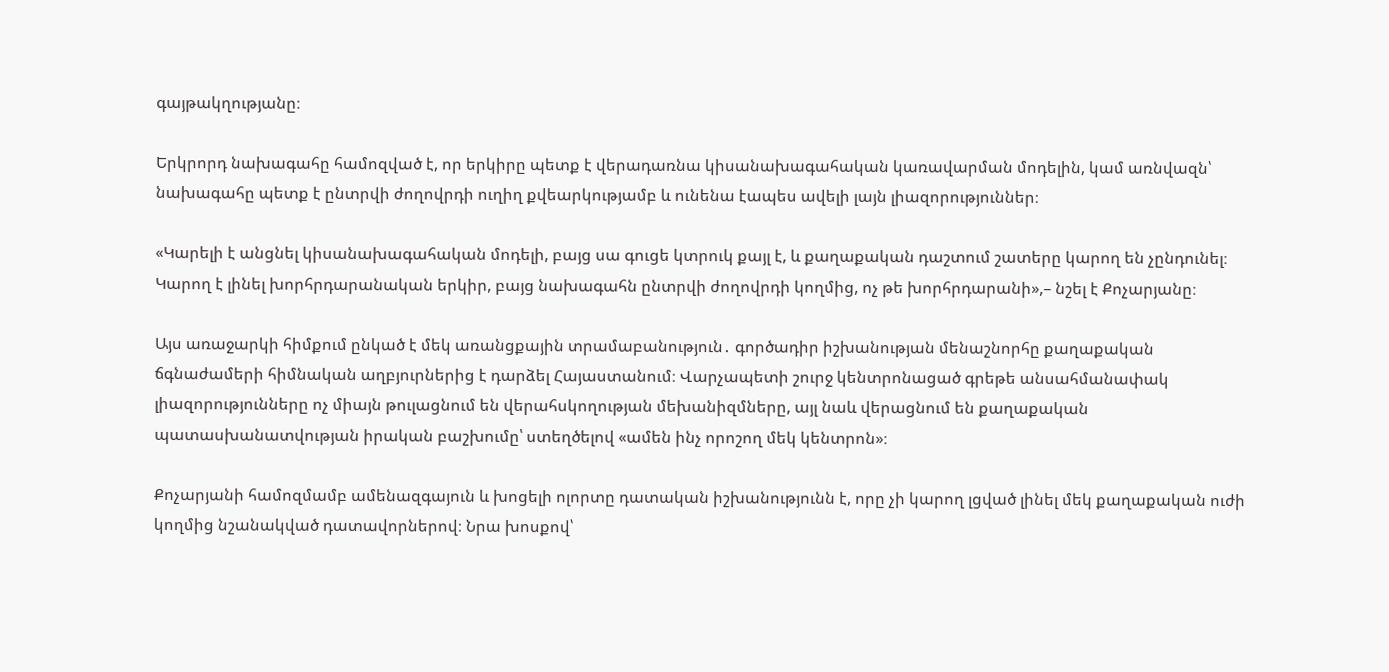գայթակղությանը։

Երկրորդ նախագահը համոզված է, որ երկիրը պետք է վերադառնա կիսանախագահական կառավարման մոդելին, կամ առնվազն՝ նախագահը պետք է ընտրվի ժողովրդի ուղիղ քվեարկությամբ և ունենա էապես ավելի լայն լիազորություններ։

«Կարելի է անցնել կիսանախագահական մոդելի, բայց սա գուցե կտրուկ քայլ է, և քաղաքական դաշտում շատերը կարող են չընդունել։ Կարող է լինել խորհրդարանական երկիր, բայց նախագահն ընտրվի ժողովրդի կողմից, ոչ թե խորհրդարանի»,– նշել է Քոչարյանը։

Այս առաջարկի հիմքում ընկած է մեկ առանցքային տրամաբանություն․ գործադիր իշխանության մենաշնորհը քաղաքական ճգնաժամերի հիմնական աղբյուրներից է դարձել Հայաստանում։ Վարչապետի շուրջ կենտրոնացած գրեթե անսահմանափակ լիազորությունները ոչ միայն թուլացնում են վերահսկողության մեխանիզմները, այլ նաև վերացնում են քաղաքական պատասխանատվության իրական բաշխումը՝ ստեղծելով «ամեն ինչ որոշող մեկ կենտրոն»։

Քոչարյանի համոզմամբ ամենազգայուն և խոցելի ոլորտը դատական իշխանությունն է, որը չի կարող լցված լինել մեկ քաղաքական ուժի կողմից նշանակված դատավորներով։ Նրա խոսքով՝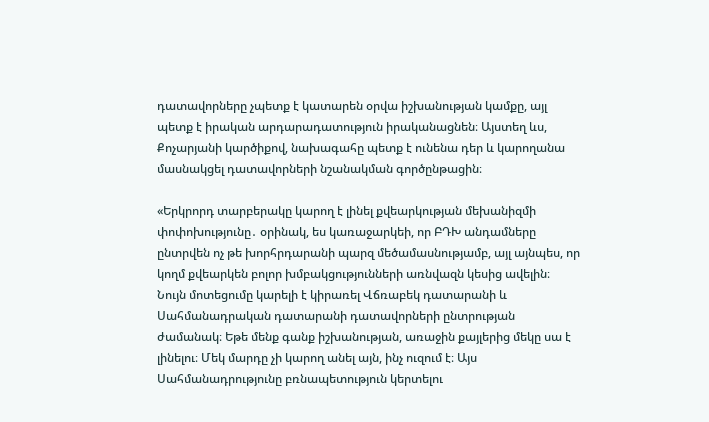դատավորները չպետք է կատարեն օրվա իշխանության կամքը, այլ պետք է իրական արդարադատություն իրականացնեն։ Այստեղ ևս, Քոչարյանի կարծիքով, նախագահը պետք է ունենա դեր և կարողանա մասնակցել դատավորների նշանակման գործընթացին։

«Երկրորդ տարբերակը կարող է լինել քվեարկության մեխանիզմի փոփոխությունը․ օրինակ, ես կառաջարկեի, որ ԲԴԽ անդամները ընտրվեն ոչ թե խորհրդարանի պարզ մեծամասնությամբ, այլ այնպես, որ կողմ քվեարկեն բոլոր խմբակցությունների առնվազն կեսից ավելին։ Նույն մոտեցումը կարելի է կիրառել Վճռաբեկ դատարանի և Սահմանադրական դատարանի դատավորների ընտրության ժամանակ։ Եթե մենք գանք իշխանության, առաջին քայլերից մեկը սա է լինելու։ Մեկ մարդը չի կարող անել այն, ինչ ուզում է։ Այս Սահմանադրությունը բռնապետություն կերտելու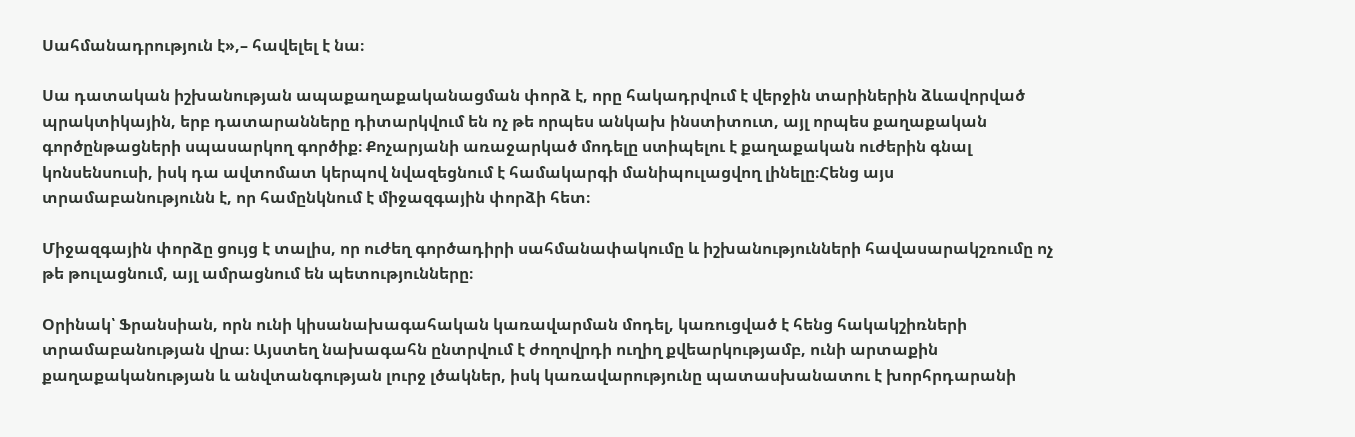Սահմանադրություն է»,– հավելել է նա։

Սա դատական իշխանության ապաքաղաքականացման փորձ է, որը հակադրվում է վերջին տարիներին ձևավորված պրակտիկային, երբ դատարանները դիտարկվում են ոչ թե որպես անկախ ինստիտուտ, այլ որպես քաղաքական գործընթացների սպասարկող գործիք։ Քոչարյանի առաջարկած մոդելը ստիպելու է քաղաքական ուժերին գնալ կոնսենսուսի, իսկ դա ավտոմատ կերպով նվազեցնում է համակարգի մանիպուլացվող լինելը։Հենց այս տրամաբանությունն է, որ համընկնում է միջազգային փորձի հետ։

Միջազգային փորձը ցույց է տալիս, որ ուժեղ գործադիրի սահմանափակումը և իշխանությունների հավասարակշռումը ոչ թե թուլացնում, այլ ամրացնում են պետությունները։

Օրինակ՝ Ֆրանսիան, որն ունի կիսանախագահական կառավարման մոդել, կառուցված է հենց հակակշիռների տրամաբանության վրա։ Այստեղ նախագահն ընտրվում է ժողովրդի ուղիղ քվեարկությամբ, ունի արտաքին քաղաքականության և անվտանգության լուրջ լծակներ, իսկ կառավարությունը պատասխանատու է խորհրդարանի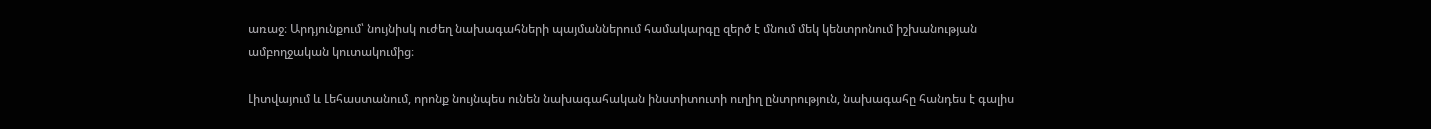առաջ։ Արդյունքում՝ նույնիսկ ուժեղ նախագահների պայմաններում համակարգը զերծ է մնում մեկ կենտրոնում իշխանության ամբողջական կուտակումից։

Լիտվայում և Լեհաստանում, որոնք նույնպես ունեն նախագահական ինստիտուտի ուղիղ ընտրություն, նախագահը հանդես է գալիս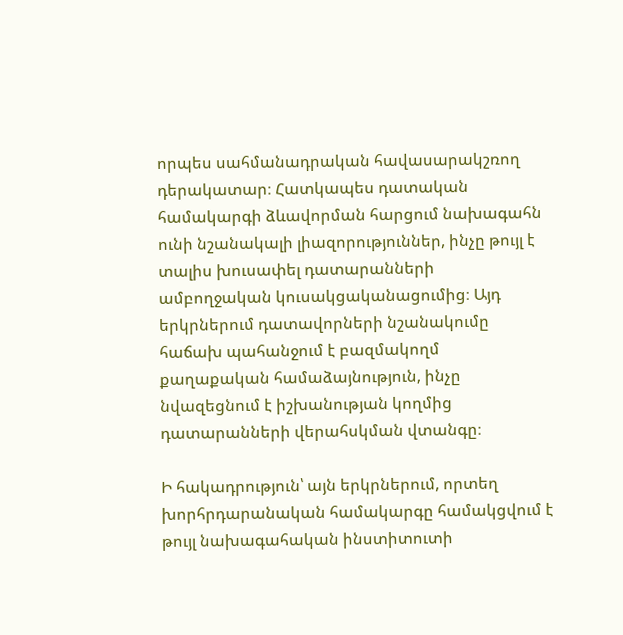որպես սահմանադրական հավասարակշռող դերակատար։ Հատկապես դատական համակարգի ձևավորման հարցում նախագահն ունի նշանակալի լիազորություններ, ինչը թույլ է տալիս խուսափել դատարանների ամբողջական կուսակցականացումից։ Այդ երկրներում դատավորների նշանակումը հաճախ պահանջում է բազմակողմ քաղաքական համաձայնություն, ինչը նվազեցնում է իշխանության կողմից դատարանների վերահսկման վտանգը։

Ի հակադրություն՝ այն երկրներում, որտեղ խորհրդարանական համակարգը համակցվում է թույլ նախագահական ինստիտուտի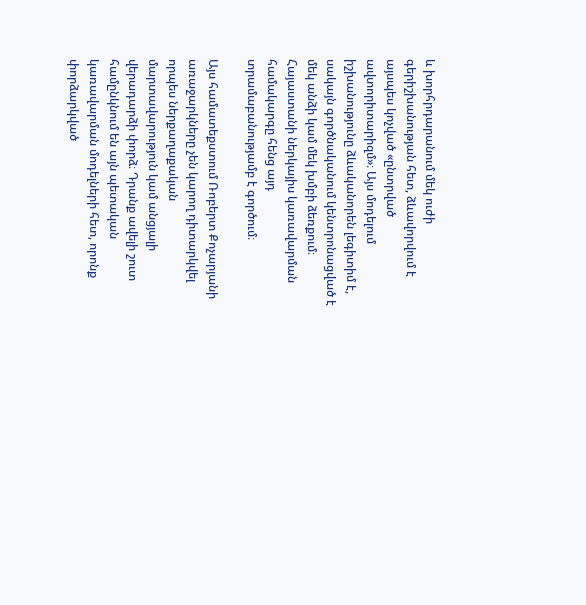և խորհրդարանում մեկ ուժի գերիշխանության հետ, ձևավորվում է այսպես կոչված «ընտրված ավտորիտարիզմ»։ Այս մոդելում իշխանությունը ձևականորեն լեգիտիմ է, սակայն գործնականում կենտրոնացված է մեկ անձի կամ մեկ խմբի ձեռքում։ Հայաստանի ներկայիս կառավարման համակարգը հենց այդ տրամաբանությամբ է գործում։

Այս համատեքստում Ռոբերտ Քոչարյանի առաջարկները չեն կարող դիտարկվել որպես ներքաղաքական մարտավարություն կամ անցյալի վերադարձի փորձ։ Դրանք ավելի շուտ համընկնում են այն պետական կառավարման մոդելների հետ, որոնք փորձարկված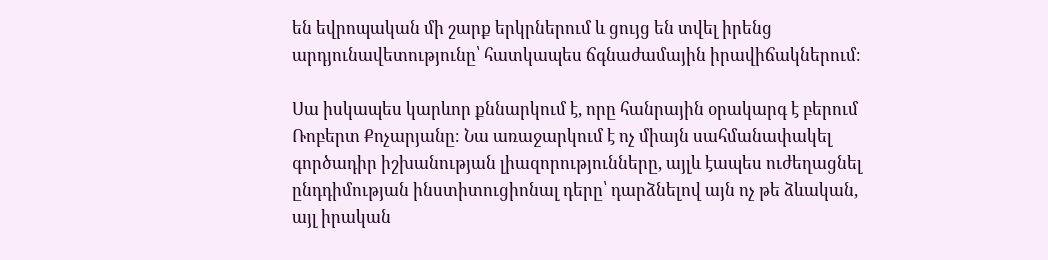են եվրոպական մի շարք երկրներում և ցույց են տվել իրենց արդյունավետությունը՝ հատկապես ճգնաժամային իրավիճակներում։

Սա իսկապես կարևոր քննարկում է, որը հանրային օրակարգ է բերում Ռոբերտ Քոչարյանը։ Նա առաջարկում է ոչ միայն սահմանափակել գործադիր իշխանության լիազորությունները, այլև էապես ուժեղացնել ընդդիմության ինստիտուցիոնալ դերը՝ դարձնելով այն ոչ թե ձևական, այլ իրական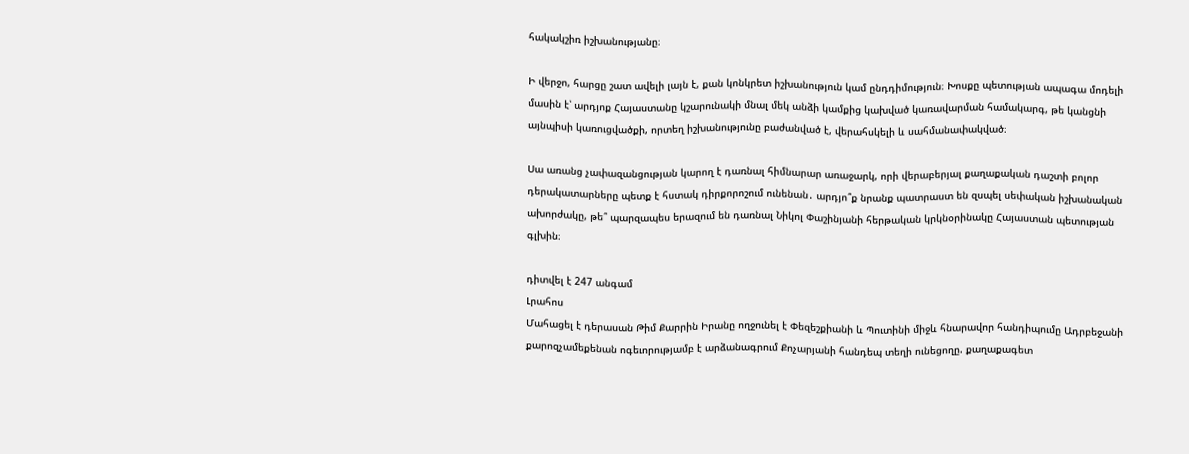հակակշիռ իշխանությանը։

Ի վերջո, հարցը շատ ավելի լայն է, քան կոնկրետ իշխանություն կամ ընդդիմություն։ Խոսքը պետության ապագա մոդելի մասին է՝ արդյոք Հայաստանը կշարունակի մնալ մեկ անձի կամքից կախված կառավարման համակարգ, թե կանցնի այնպիսի կառուցվածքի, որտեղ իշխանությունը բաժանված է, վերահսկելի և սահմանափակված։

Սա առանց չափազանցության կարող է դառնալ հիմնարար առաջարկ, որի վերաբերյալ քաղաքական դաշտի բոլոր դերակատարները պետք է հստակ դիրքորոշում ունենան․ արդյո՞ք նրանք պատրաստ են զսպել սեփական իշխանական ախորժակը, թե՞ պարզապես երազում են դառնալ Նիկոլ Փաշինյանի հերթական կրկնօրինակը Հայաստան պետության գլխին։

դիտվել է 247 անգամ
Լրահոս
Մահացել է դերասան Թիմ Քարրին Իրանը ողջունել է Փեզեշքիանի և Պուտինի միջև հնարավոր հանդիպումը Ադրբեջանի քարոզչամեքենան ոգեւորությամբ է արձանագրում Քոչարյանի հանդեպ տեղի ունեցողը. քաղաքագետ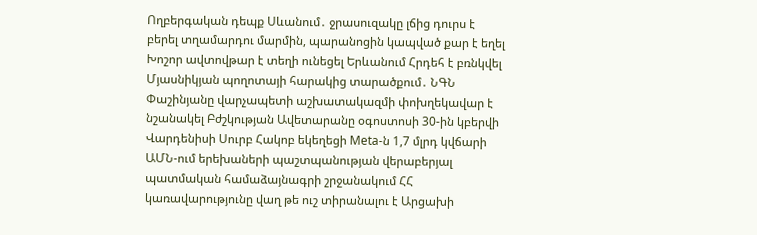Ողբերգական դեպք Սևանում․ ջրասուզակը լճից դուրս է բերել տղամարդու մարմին, պարանոցին կապված քար է եղել Խոշոր ավտովթար է տեղի ունեցել Երևանում Հրդեհ է բռնկվել Մյասնիկյան պողոտայի հարակից տարածքում․ ՆԳՆ Փաշինյանը վարչապետի աշխատակազմի փոխղեկավար է նշանակել Բժշկության Ավետարանը օգոստոսի 30-ին կբերվի Վարդենիսի Սուրբ Հակոբ եկեղեցի Meta-ն 1,7 մլրդ կվճարի ԱՄՆ-ում երեխաների պաշտպանության վերաբերյալ պատմական համաձայնագրի շրջանակում ՀՀ կառավարությունը վաղ թե ուշ տիրանալու է Արցախի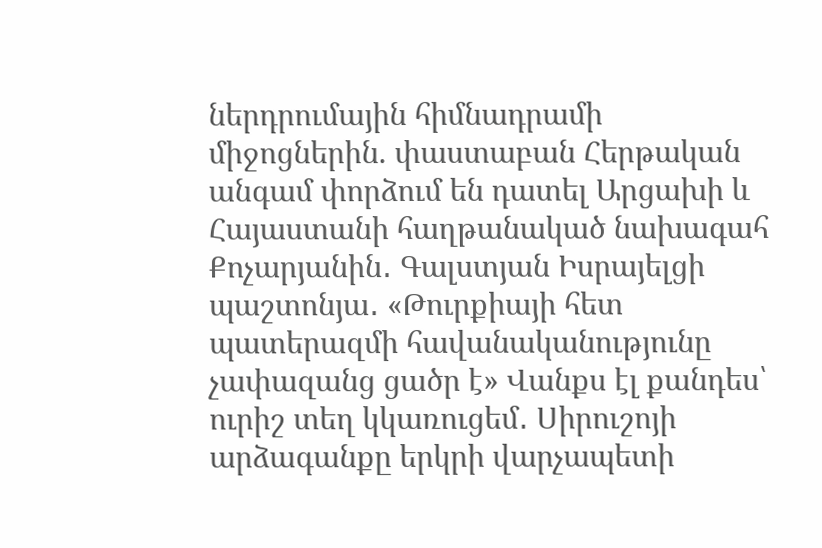ներդրումային հիմնադրամի միջոցներին. փաստաբան Հերթական անգամ փորձում են դատել Արցախի և Հայաստանի հաղթանակած նախագահ Քոչարյանին․ Գալստյան Իսրայելցի պաշտոնյա․ «Թուրքիայի հետ պատերազմի հավանականությունը չափազանց ցածր է» Վանքս էլ քանդես՝ ուրիշ տեղ կկառուցեմ․ Սիրուշոյի արձագանքը երկրի վարչապետի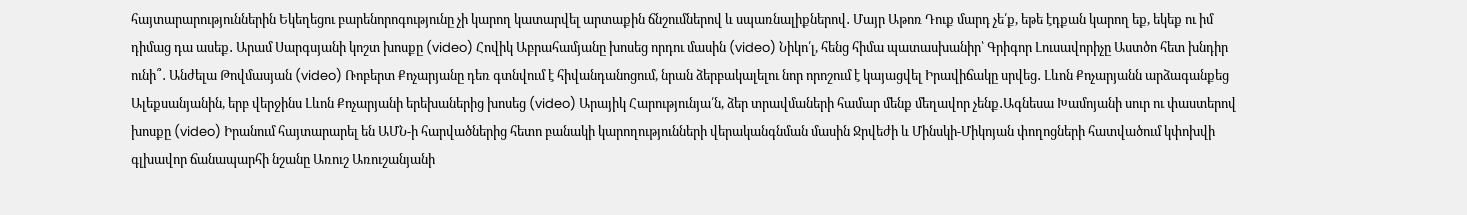հայտարարություններին Եկեղեցու բարենորոգությունը չի կարող կատարվել արտաքին ճնշումներով և սպառնալիքներով․ Մայր Աթոռ Դուք մարդ չե՛ք, եթե էդքան կարող եք, եկեք ու իմ դիմաց դա ասեք․ Արամ Սարգսյանի կոշտ խոսքը (video) Հովիկ Աբրահամյանը խոսեց որդու մասին (video) Նիկո՛լ, հենց հիմա պատասխանիր՝ Գրիգոր Լուսավորիչը Աստծո հետ խնդիր ունի՞․ Անժելա Թովմասյան (video) Ռոբերտ Քոչարյանը դեռ գտնվում է հիվանդանոցում, նրան ձերբակալելու նոր որոշում է կայացվել Իրավիճակը սրվեց․ Լևոն Քոչարյանն արձագանքեց Ալեքսանյանին, երբ վերջինս Լևոն Քոչարյանի երեխաներից խոսեց (video) Արայիկ Հարությունյա՛ն, ձեր տրավմաների համար մենք մեղավոր չենք․Ագնեսա Խամոյանի սուր ու փաստերով խոսքը (video) Իրանում հայտարարել են ԱՄՆ-ի հարվածներից հետո բանակի կարողությունների վերականգնման մասին Ջրվեժի և Մինսկի-Միկոյան փողոցների հատվածում կփոխվի գլխավոր ճանապարհի նշանը Առուշ Առուշանյանի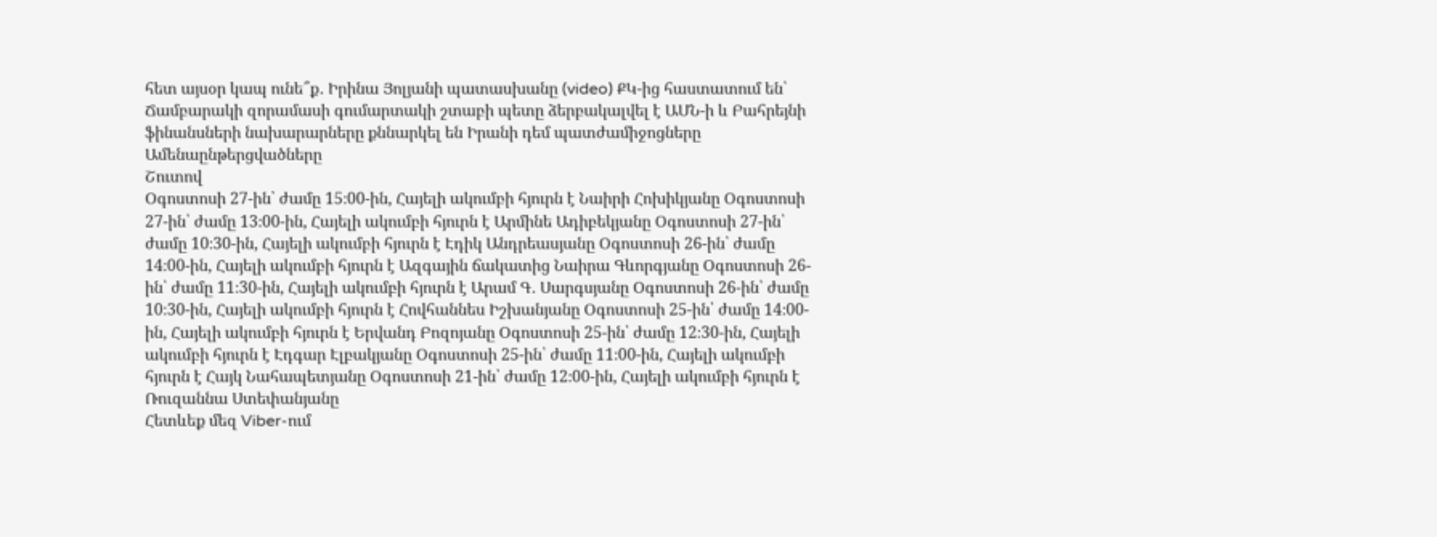հետ այսօր կապ ունե՞ք․ Իրինա Յոլյանի պատասխանը (video) ՔԿ-ից հաստատում են՝ Ճամբարակի զորամասի գումարտակի շտաբի պետը ձերբակալվել է ԱՄՆ-ի և Բահրեյնի ֆինանսների նախարարները քննարկել են Իրանի դեմ պատժամիջոցները
Ամենաընթերցվածները
Շուտով
Օգոստոսի 27-ին՝ ժամը 15։00-ին, Հայելի ակումբի հյուրն է Նաիրի Հոխիկյանը Օգոստոսի 27-ին՝ ժամը 13։00-ին, Հայելի ակումբի հյուրն է Արմինե Ադիբեկյանը Օգոստոսի 27-ին՝ ժամը 10։30-ին, Հայելի ակումբի հյուրն է Էդիկ Անդրեասյանը Օգոստոսի 26-ին՝ ժամը 14։00-ին, Հայելի ակումբի հյուրն է Ազգային ճակատից Նաիրա Գևորգյանը Օգոստոսի 26-ին՝ ժամը 11։30-ին, Հայելի ակումբի հյուրն է Արամ Գ․ Սարգսյանը Օգոստոսի 26-ին՝ ժամը 10։30-ին, Հայելի ակումբի հյուրն է Հովհաննես Իշխանյանը Օգոստոսի 25-ին՝ ժամը 14։00-ին, Հայելի ակումբի հյուրն է Երվանդ Բոզոյանը Օգոստոսի 25-ին՝ ժամը 12։30-ին, Հայելի ակումբի հյուրն է Էդգար Էլբակյանը Օգոստոսի 25-ին՝ ժամը 11։00-ին, Հայելի ակումբի հյուրն է Հայկ Նահապետյանը Օգոստոսի 21-ին՝ ժամը 12։00-ին, Հայելի ակումբի հյուրն է Ռուզաննա Ստեփանյանը
Հետևեք մեզ Viber-ում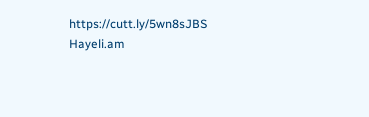https://cutt.ly/5wn8sJBS
Hayeli.am